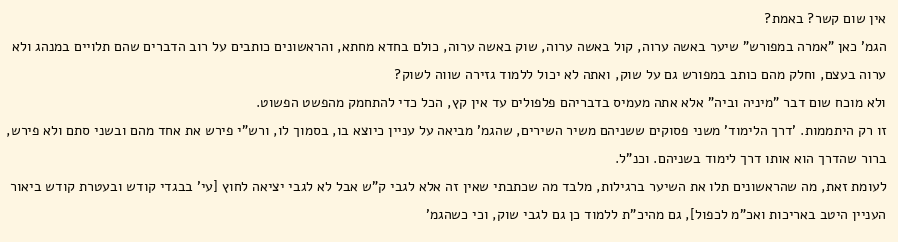אין שום קשר? באמת?
הגמ' כאן "אמרה במפורש" שיער באשה ערוה, קול באשה ערוה, שוק באשה ערוה, כולם בחדא מחתא, והראשונים כותבים על רוב הדברים שהם תלויים במנהג ולא ערוה בעצם, וחלק מהם כותב במפורש גם על שוק, ואתה לא יכול ללמוד גזירה שווה לשוק?
ולא מוכח שום דבר "מיניה וביה" אלא אתה מעמיס בדבריהם פלפולים עד אין קץ, הכל כדי להתחמק מהפשט הפשוט.
זו רק היתממות. 'דרך הלימוד' משני פסוקים ששניהם משיר השירים, שהגמ' מביאה על עניין כיוצא בו, בסמוך לו, ורש"י פירש את אחד מהם ובשני סתם ולא פירש, ברור שהדרך הוא אותו דרך לימוד בשניהם. וכנ"ל.
לעומת זאת, מה שהראשונים תלו את השיער ברגילות, מלבד מה שכתבתי שאין זה אלא לגבי ק"ש אבל לא לגבי יציאה לחוץ [עי' בבגדי קודש ובעטרת קודש ביאור העניין היטב באריכות ואכ"מ לכפול], גם מהיכ"ת ללמוד כן גם לגבי שוק, וכי כשהגמ'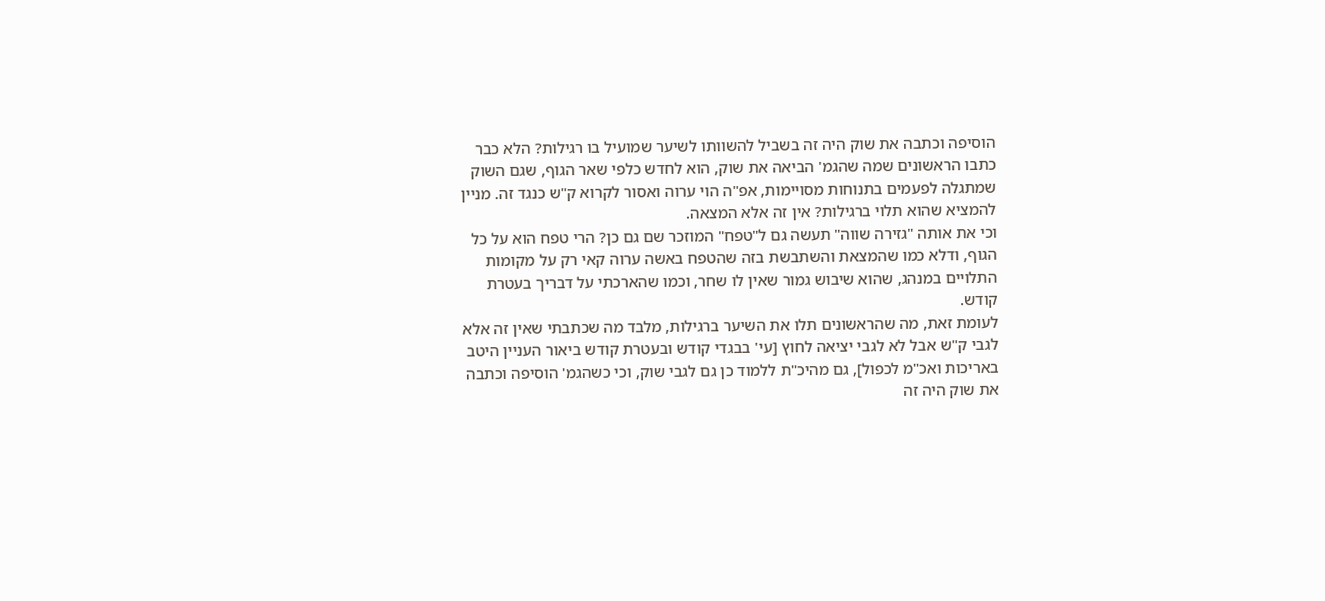הוסיפה וכתבה את שוק היה זה בשביל להשוותו לשיער שמועיל בו רגילות? הלא כבר כתבו הראשונים שמה שהגמ' הביאה את שוק, הוא לחדש כלפי שאר הגוף, שגם השוק שמתגלה לפעמים בתנוחות מסויימות, אפ"ה הוי ערוה ואסור לקרוא ק"ש כנגד זה. מניין להמציא שהוא תלוי ברגילות? אין זה אלא המצאה.
וכי את אותה "גזירה שווה" תעשה גם ל"טפח" המוזכר שם גם כן? הרי טפח הוא על כל הגוף, ודלא כמו שהמצאת והשתבשת בזה שהטפח באשה ערוה קאי רק על מקומות התלויים במנהג, שהוא שיבוש גמור שאין לו שחר, וכמו שהארכתי על דבריך בעטרת קודש.
לעומת זאת, מה שהראשונים תלו את השיער ברגילות, מלבד מה שכתבתי שאין זה אלא לגבי ק"ש אבל לא לגבי יציאה לחוץ [עי' בבגדי קודש ובעטרת קודש ביאור העניין היטב באריכות ואכ"מ לכפול], גם מהיכ"ת ללמוד כן גם לגבי שוק, וכי כשהגמ' הוסיפה וכתבה את שוק היה זה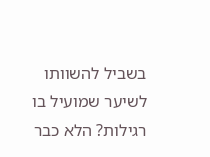בשביל להשוותו לשיער שמועיל בו רגילות? הלא כבר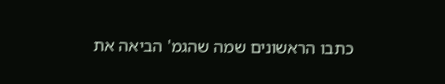כתבו הראשונים שמה שהגמ' הביאה את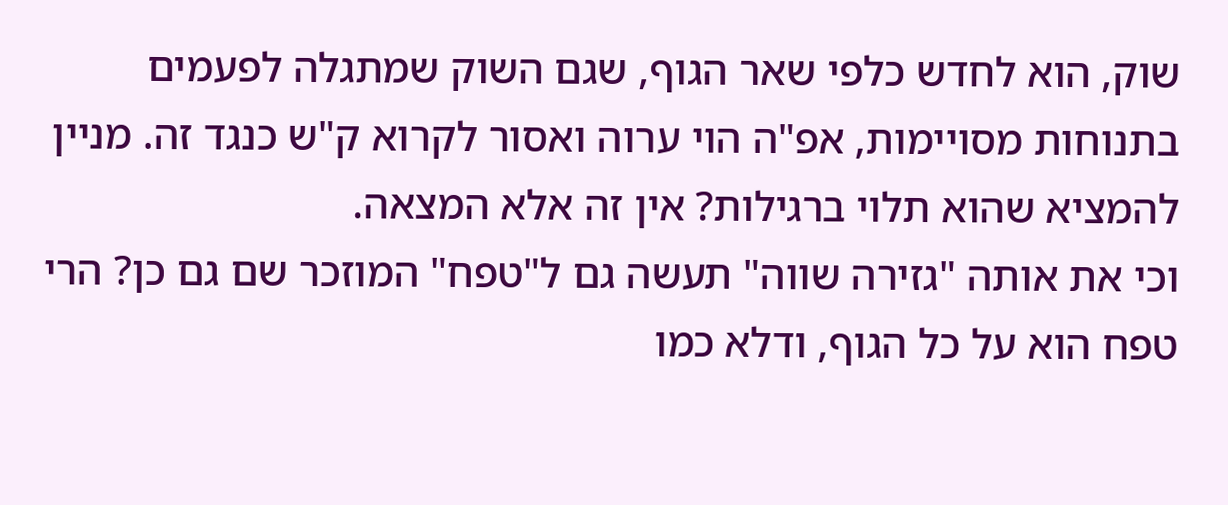שוק, הוא לחדש כלפי שאר הגוף, שגם השוק שמתגלה לפעמים בתנוחות מסויימות, אפ"ה הוי ערוה ואסור לקרוא ק"ש כנגד זה. מניין להמציא שהוא תלוי ברגילות? אין זה אלא המצאה.
וכי את אותה "גזירה שווה" תעשה גם ל"טפח" המוזכר שם גם כן? הרי טפח הוא על כל הגוף, ודלא כמו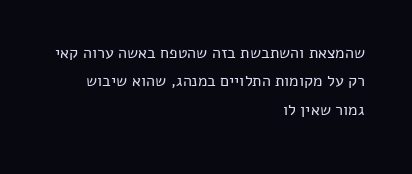שהמצאת והשתבשת בזה שהטפח באשה ערוה קאי רק על מקומות התלויים במנהג, שהוא שיבוש גמור שאין לו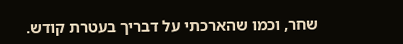שחר, וכמו שהארכתי על דבריך בעטרת קודש.